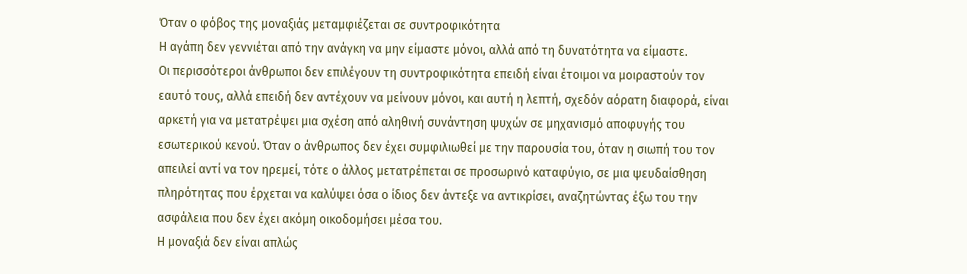Όταν ο φόβος της μοναξιάς μεταμφιέζεται σε συντροφικότητα
Η αγάπη δεν γεννιέται από την ανάγκη να μην είμαστε μόνοι, αλλά από τη δυνατότητα να είμαστε.
Οι περισσότεροι άνθρωποι δεν επιλέγουν τη συντροφικότητα επειδή είναι έτοιμοι να μοιραστούν τον εαυτό τους, αλλά επειδή δεν αντέχουν να μείνουν μόνοι, και αυτή η λεπτή, σχεδόν αόρατη διαφορά, είναι αρκετή για να μετατρέψει μια σχέση από αληθινή συνάντηση ψυχών σε μηχανισμό αποφυγής του εσωτερικού κενού. Όταν ο άνθρωπος δεν έχει συμφιλιωθεί με την παρουσία του, όταν η σιωπή του τον απειλεί αντί να τον ηρεμεί, τότε ο άλλος μετατρέπεται σε προσωρινό καταφύγιο, σε μια ψευδαίσθηση πληρότητας που έρχεται να καλύψει όσα ο ίδιος δεν άντεξε να αντικρίσει, αναζητώντας έξω του την ασφάλεια που δεν έχει ακόμη οικοδομήσει μέσα του.
Η μοναξιά δεν είναι απλώς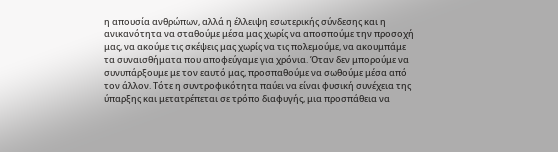η απουσία ανθρώπων, αλλά η έλλειψη εσωτερικής σύνδεσης και η ανικανότητα να σταθούμε μέσα μας χωρίς να αποσπούμε την προσοχή μας, να ακούμε τις σκέψεις μας χωρίς να τις πολεμούμε, να ακουμπάμε τα συναισθήματα που αποφεύγαμε για χρόνια. Όταν δεν μπορούμε να συνυπάρξουμε με τον εαυτό μας, προσπαθούμε να σωθούμε μέσα από τον άλλον. Τότε η συντροφικότητα παύει να είναι φυσική συνέχεια της ύπαρξης και μετατρέπεται σε τρόπο διαφυγής, μια προσπάθεια να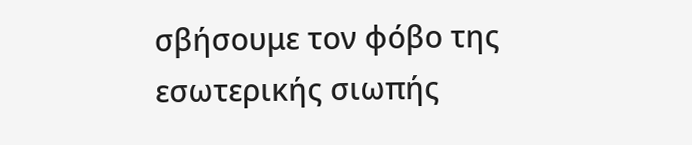σβήσουμε τον φόβο της εσωτερικής σιωπής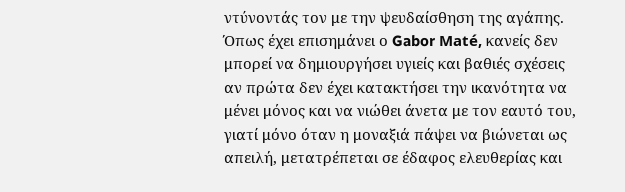ντύνοντάς τον με την ψευδαίσθηση της αγάπης.
Όπως έχει επισημάνει ο Gabor Maté, κανείς δεν μπορεί να δημιουργήσει υγιείς και βαθιές σχέσεις αν πρώτα δεν έχει κατακτήσει την ικανότητα να μένει μόνος και να νιώθει άνετα με τον εαυτό του, γιατί μόνο όταν η μοναξιά πάψει να βιώνεται ως απειλή, μετατρέπεται σε έδαφος ελευθερίας και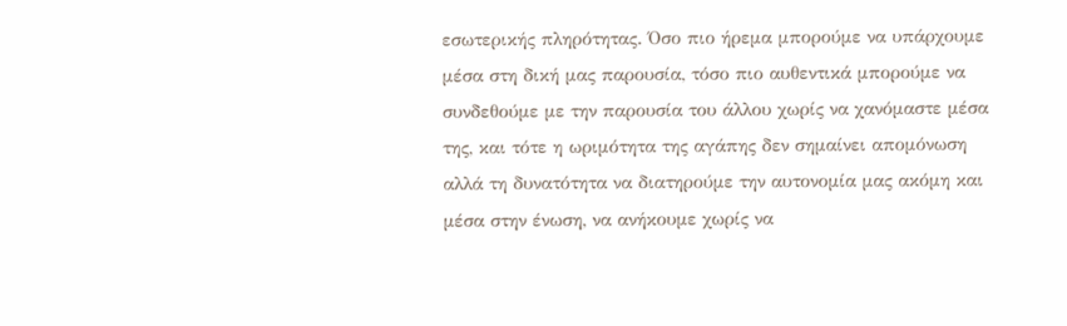εσωτερικής πληρότητας. Όσο πιο ήρεμα μπορούμε να υπάρχουμε μέσα στη δική μας παρουσία, τόσο πιο αυθεντικά μπορούμε να συνδεθούμε με την παρουσία του άλλου χωρίς να χανόμαστε μέσα της, και τότε η ωριμότητα της αγάπης δεν σημαίνει απομόνωση αλλά τη δυνατότητα να διατηρούμε την αυτονομία μας ακόμη και μέσα στην ένωση, να ανήκουμε χωρίς να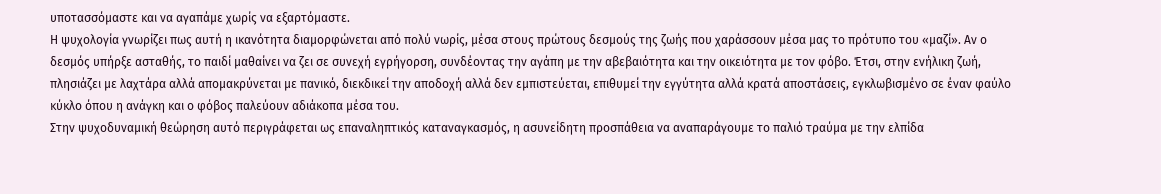υποτασσόμαστε και να αγαπάμε χωρίς να εξαρτόμαστε.
Η ψυχολογία γνωρίζει πως αυτή η ικανότητα διαμορφώνεται από πολύ νωρίς, μέσα στους πρώτους δεσμούς της ζωής που χαράσσουν μέσα μας το πρότυπο του «μαζί». Αν ο δεσμός υπήρξε ασταθής, το παιδί μαθαίνει να ζει σε συνεχή εγρήγορση, συνδέοντας την αγάπη με την αβεβαιότητα και την οικειότητα με τον φόβο. Έτσι, στην ενήλικη ζωή, πλησιάζει με λαχτάρα αλλά απομακρύνεται με πανικό, διεκδικεί την αποδοχή αλλά δεν εμπιστεύεται, επιθυμεί την εγγύτητα αλλά κρατά αποστάσεις, εγκλωβισμένο σε έναν φαύλο κύκλο όπου η ανάγκη και ο φόβος παλεύουν αδιάκοπα μέσα του.
Στην ψυχοδυναμική θεώρηση αυτό περιγράφεται ως επαναληπτικός καταναγκασμός, η ασυνείδητη προσπάθεια να αναπαράγουμε το παλιό τραύμα με την ελπίδα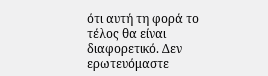ότι αυτή τη φορά το τέλος θα είναι διαφορετικό. Δεν ερωτευόμαστε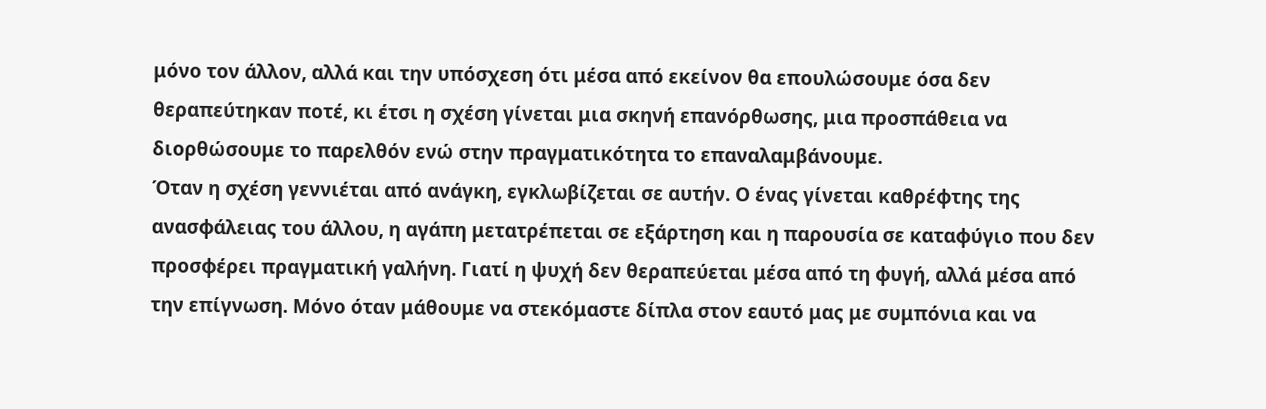μόνο τον άλλον, αλλά και την υπόσχεση ότι μέσα από εκείνον θα επουλώσουμε όσα δεν θεραπεύτηκαν ποτέ, κι έτσι η σχέση γίνεται μια σκηνή επανόρθωσης, μια προσπάθεια να διορθώσουμε το παρελθόν ενώ στην πραγματικότητα το επαναλαμβάνουμε.
Όταν η σχέση γεννιέται από ανάγκη, εγκλωβίζεται σε αυτήν. Ο ένας γίνεται καθρέφτης της ανασφάλειας του άλλου, η αγάπη μετατρέπεται σε εξάρτηση και η παρουσία σε καταφύγιο που δεν προσφέρει πραγματική γαλήνη. Γιατί η ψυχή δεν θεραπεύεται μέσα από τη φυγή, αλλά μέσα από την επίγνωση. Μόνο όταν μάθουμε να στεκόμαστε δίπλα στον εαυτό μας με συμπόνια και να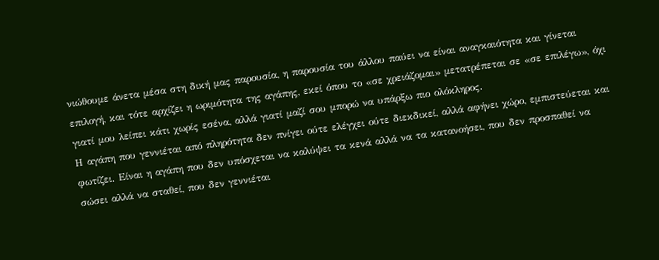νιώθουμε άνετα μέσα στη δική μας παρουσία, η παρουσία του άλλου παύει να είναι αναγκαιότητα και γίνεται επιλογή, και τότε αρχίζει η ωριμότητα της αγάπης, εκεί όπου το «σε χρειάζομαι» μετατρέπεται σε «σε επιλέγω», όχι γιατί μου λείπει κάτι χωρίς εσένα, αλλά γιατί μαζί σου μπορώ να υπάρξω πιο ολόκληρος.
Η αγάπη που γεννιέται από πληρότητα δεν πνίγει ούτε ελέγχει ούτε διεκδικεί, αλλά αφήνει χώρο, εμπιστεύεται και φωτίζει. Είναι η αγάπη που δεν υπόσχεται να καλύψει τα κενά αλλά να τα κατανοήσει, που δεν προσπαθεί να σώσει αλλά να σταθεί, που δεν γεννιέται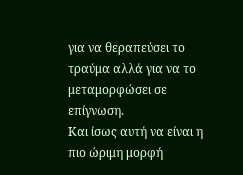για να θεραπεύσει το τραύμα αλλά για να το μεταμορφώσει σε επίγνωση.
Και ίσως αυτή να είναι η πιο ώριμη μορφή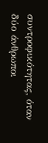συντροφικότητας, όταν δύο άνθρωποι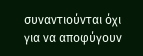συναντιούνται όχι για να αποφύγουν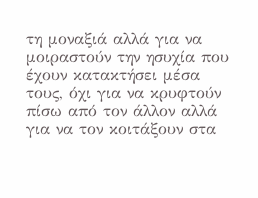τη μοναξιά αλλά για να μοιραστούν την ησυχία που έχουν κατακτήσει μέσα τους, όχι για να κρυφτούν πίσω από τον άλλον αλλά για να τον κοιτάξουν στα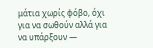μάτια χωρίς φόβο, όχι για να σωθούν αλλά για να υπάρξουν —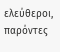ελεύθεροι, παρόντες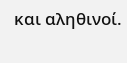και αληθινοί.